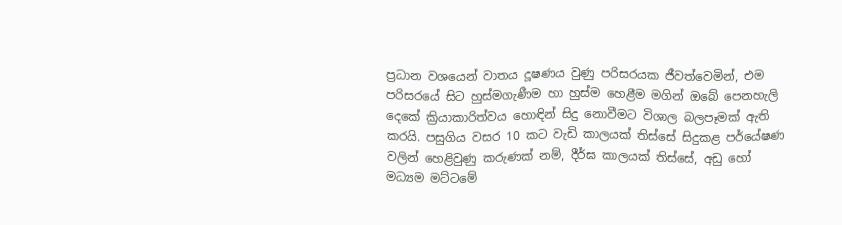ප්‍රධාන වශයෙන් වාතය දූෂණය වුණු පරිසරයක ජීවත්වෙමින්, එම පරිසරයේ සිට හුස්මගැණීම හා හුස්ම හෙළීම මගින් ඔබේ පෙනහැලි දෙකේ ක්‍රියාකාරිත්වය හොඳින් සිදු නොවීමට විශාල බලපෑමක් ඇති කරයි. පසුගිය වසර 10 කට වැඩි කාලයක් තිස්සේ සිදුකළ පර්යේෂණ වලින් හෙළිවුණු කරුණක් නම්, දීර්ඝ කාලයක් තිස්සේ, අඩු හෝ මධ්‍යම මට්ටමේ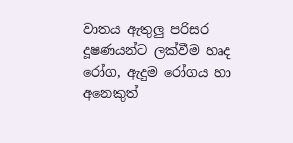වාතය ඇතුලු පරිසර දූෂණයන්ට ලක්වීම හෘද රෝග, ඇදුම රෝගය හා අනෙකුත්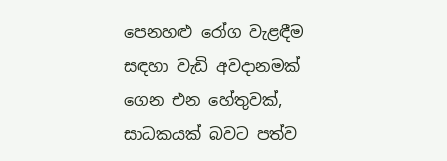පෙනහළු රෝග වැළඳීම සඳහා වැඩි අවදානමක් ගෙන එන හේතුවක්, සාධකයක් බවට පත්ව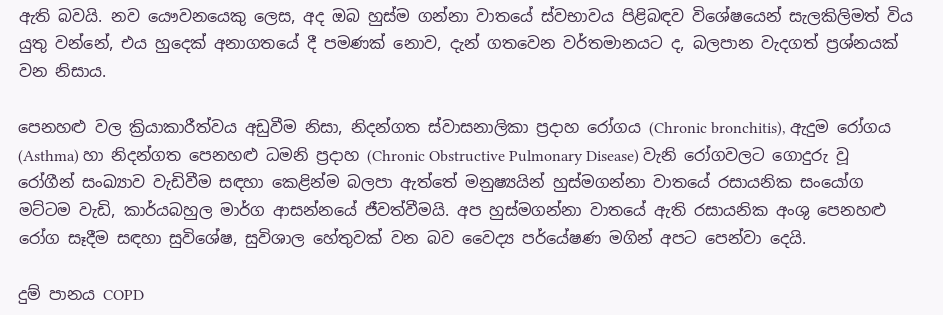ඇති බවයි. නව යෞවනයෙකු ලෙස, අද ඔබ හුස්ම ගන්නා වාතයේ ස්වභාවය පිළිබඳව විශේෂයෙන් සැලකිලිමත් විය යුතු වන්නේ, එය හුදෙක් අනාගතයේ දී පමණක් නොව, දැන් ගතවෙන වර්තමානයට ද, බලපාන වැදගත් ප්‍රශ්නයක් වන නිසාය.

පෙනහළු වල ක්‍රියාකාරීත්වය අඩුවීම නිසා, නිදන්ගත ස්වාසනාලිකා ප්‍රදාහ රෝගය (Chronic bronchitis), ඇදුම රෝගය (Asthma) හා නිදන්ගත පෙනහළු ධමනි ප්‍රදාහ (Chronic Obstructive Pulmonary Disease) වැනි රෝගවලට ගොදුරු වූ රෝගීන් සංඛ්‍යාව වැඩිවීම සඳහා කෙළින්ම බලපා ඇත්තේ මනුෂ්‍යයින් හුස්මගන්නා වාතයේ රසායනික සංයෝග මට්ටම වැඩි, කාර්යබහුල මාර්ග ආසන්නයේ ජීවත්වීමයි. අප හුස්මගන්නා වාතයේ ඇති රසායනික අංශු පෙනහළු රෝග සෑදීම සඳහා සුවිශේෂ, සුවිශාල හේතුවක් වන බව වෛද්‍ය පර්යේෂණ මගින් අපට පෙන්වා දෙයි.

දුම් පානය COPD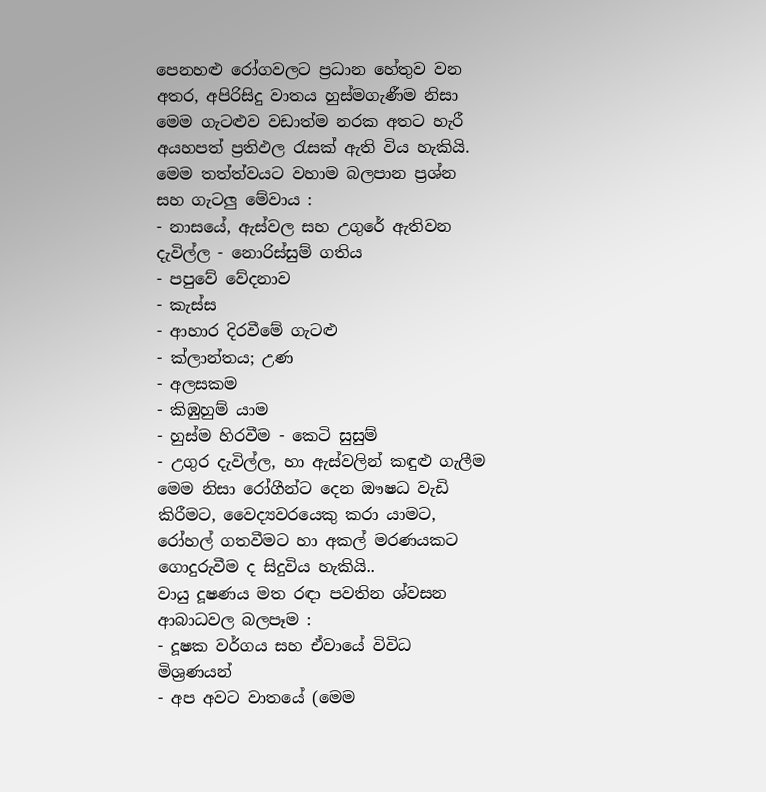පෙනහළු රෝගවලට ප්‍රධාන හේතුව වන අතර, අපිරිසිදු වාතය හුස්මගැණීම නිසා මෙම ගැටළුව වඩාත්ම නරක අතට හැරී අයහපත් ප්‍රතිඵල රැසක් ඇති විය හැකියි.
මෙම තත්ත්වයට වහාම බලපාන ප්‍රශ්න සහ ගැටලු මේවාය :
- නාසයේ, ඇස්වල සහ උගුරේ ඇතිවන දැවිල්ල - නොරිස්සුම් ගතිය
- පපුවේ වේදනාව
- කැස්ස
- ආහාර දිරවීමේ ගැටළු
- ක්ලාන්තය; උණ
- අලසකම
- කිඹුහුම් යාම
- හුස්ම හිරවීම - කෙටි සුසුම්
- උගුර දැවිල්ල, හා ඇස්වලින් කඳුළු ගැලීම
මෙම නිසා රෝගීන්ට දෙන ඖෂධ වැඩි කිරීමට, වෛද්‍යවරයෙකු කරා යාමට, රෝහල් ගතවීමට හා අකල් මරණයකට ගොදුරුවීම ද සිදුවිය හැකියි..
වායු දූෂණය මත රඳා පවතින ශ්වසන ආබාධවල බලපෑම :
- දූෂක වර්ගය සහ ඒවායේ විවිධ මිශ්‍රණයන්
- අප අවට වාතයේ (මෙම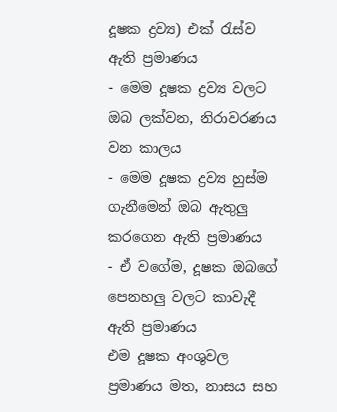දූෂක ද්‍රව්‍ය) එක් රැස්ව ඇති ප්‍රමාණය
- මෙම දූෂක ද්‍රව්‍ය වලට ඔබ ලක්වන, නිරාවරණය වන කාලය
- මෙම දූෂක ද්‍රව්‍ය හුස්ම ගැනීමෙන් ඔබ ඇතුලු කරගෙන ඇති ප්‍රමාණය
- ඒ වගේම, දූෂක ඔබගේ පෙනහලු වලට කාවැදී ඇති ප්‍රමාණය
එම දූෂක අංශුවල ප්‍රමාණය මත, නාසය සහ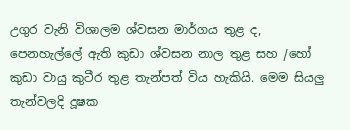උගුර වැනි විශාලම ශ්වසන මාර්ගය තුළ ද, පෙනහැල්ලේ ඇති කුඩා ශ්වසන නාල තුළ සහ /හෝ කුඩා වායු කුටීර තුළ තැන්පත් විය හැකියි. මෙම සියලු තැන්වලදි දූෂක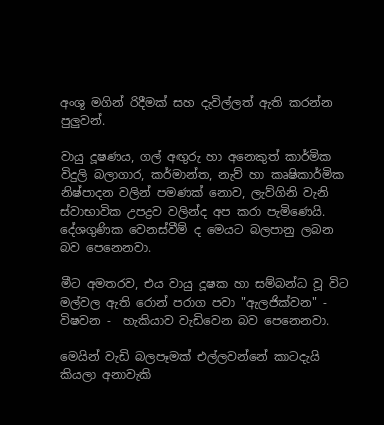අංශු මගින් රිදීමක් සහ දැවිල්ලත් ඇති කරන්න පුලුවන්.

වායු දූෂණය, ගල් අඟුරු හා අනෙකුත් කාර්මික විදුලි බලාගාර, කර්මාන්ත, නැව් හා කෘෂිකාර්මික නිෂ්පාදන වලින් පමණක් නොව, ලැව්ගිනි වැනි ස්වාභාවික උපද්‍රව වලින්ද අප කරා පැමිණෙයි. දේශගුණික වෙනස්වීම් ද මෙයට බලපානු ලබන බව පෙනෙනවා.

මීට අමතරව, එය වායු දූෂක හා සම්බන්ධ වූ විට මල්වල ඇති රොන් පරාග පවා "ඇලජික්වන" - විෂවන -  හැකියාව වැඩිවෙන බව පෙනෙනවා.

මෙයින් වැඩි බලපෑමක් එල්ලවන්නේ කාටදැයි කියලා අනාවැකි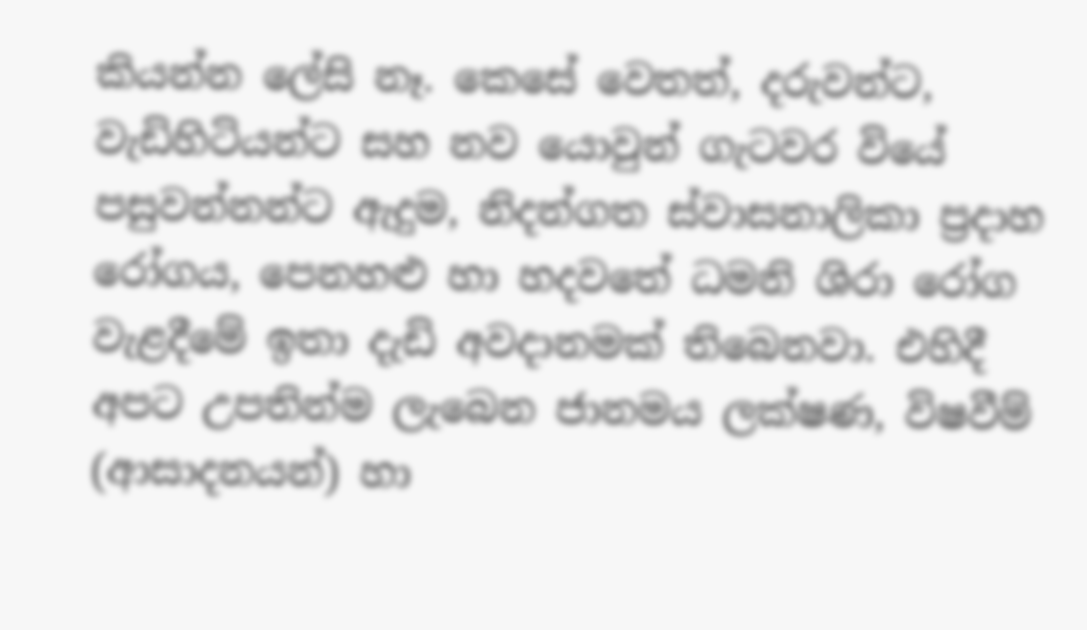කියන්න ලේසි නෑ. කෙසේ වෙතත්, දරුවන්ට, වැඩිහිටියන්ට සහ නව යොවුන් ගැටවර වියේ පසුවන්නන්ට ඇදුම, නිදන්ගත ස්වාසනාලිකා ප්‍රදාහ රෝගය, පෙනහළු හා හදවතේ ධමනි ශිරා රෝග වැළදීමේ ඉතා දැඩි අවදානමක් තිබෙනවා. එහිදී අපට උපතින්ම ලැබෙන ජානමය ලක්ෂණ, විෂවීම් (ආසාදනයන්) හා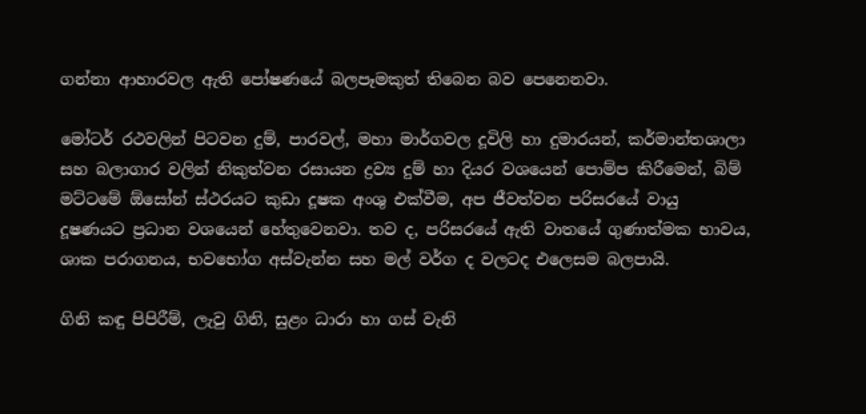ගන්නා ආහාරවල ඇති පෝෂණයේ බලපෑමකුත් තිබෙන බව පෙනෙනවා.

මෝටර් රථවලින් පිටවන දුම්, පාරවල්, මහා මාර්ගවල දූවිලි හා දුමාරයන්, කර්මාන්තශාලා සහ බලාගාර වලින් නිකුත්වන රසායන ද්‍රව්‍ය දුම් හා දියර වශයෙන් පොම්ප කිරීමෙන්, බිම් මට්ටමේ ඕසෝන් ස්ථරයට කුඩා දූෂක අංශු එක්වීම, අප ජීවත්වන පරිසරයේ වායු දූෂණයට ප්‍රධාන වශයෙන් හේතුවෙනවා. තව ද, පරිසරයේ ඇති වාතයේ ගුණාත්මක භාවය, ශාක පරාගනය, භවභෝග අස්වැන්න සහ මල් වර්ග ද වලටද එලෙසම බලපායි.

ගිනි කඳු පිපිරීම්, ලැවු ගිනි, සුළං ධාරා හා ගස් වැනි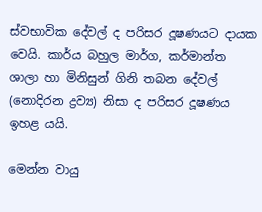ස්වභාවික දේවල් ද පරිසර දූෂණයට දායක වෙයි. කාර්ය බහුල මාර්ග, කර්මාන්ත ශාලා හා මිනිසුන් ගිනි තබන දේවල් (නොදිරන ද්‍රව්‍ය) නිසා ද පරිසර දූෂණය ඉහළ යයි.

මෙන්න වායු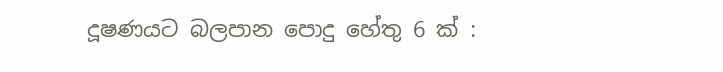දූෂණයට බලපාන පොදු හේතු 6 ක් :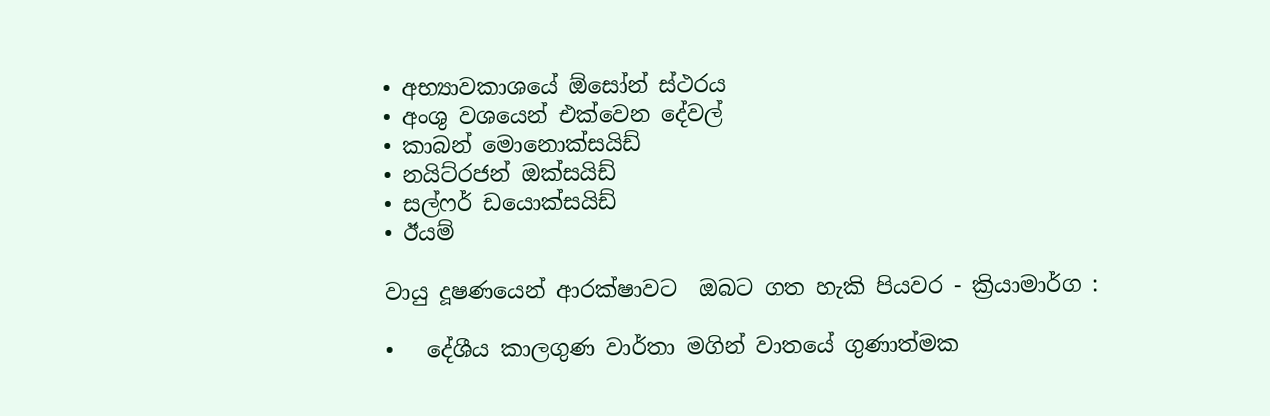• අභ්‍යාවකාශයේ ඕසෝන් ස්ථරය
• අංශු වශයෙන් එක්වෙන දේවල්
• කාබන් මොනොක්සයිඩ්
• නයිට්රජන් ඔක්සයිඩ්
• සල්ෆර් ඩයොක්සයිඩ්
• ඊයම්

වායු දූෂණයෙන් ආරක්ෂාවට  ඔබට ගත හැකි පියවර - ක්‍රියාමාර්ග :

•   දේශීය කාලගුණ වාර්තා මගින් වාතයේ ගුණාත්මක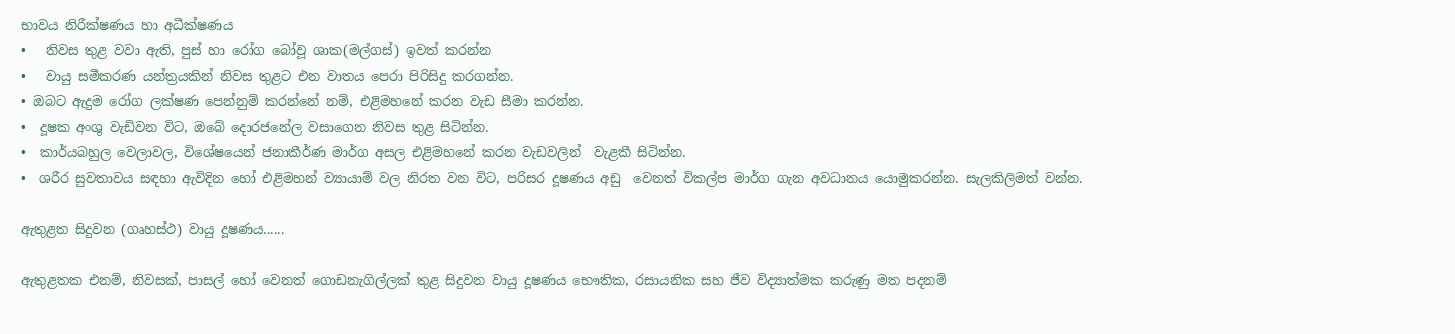භාවය නිරීක්ෂණය හා අධීක්ෂණය
•   නිවස තුළ වවා ඇති, පුස් හා රෝග බෝවූ ශාක(මල්ගස්) ඉවත් කරන්න
•   වායු සමීකරණ යන්ත්‍රයකින් නිවස තුළට එන වාතය පෙරා පිරිසිදු කරගන්න.
• ඔබට ඇදුම රෝග ලක්ෂණ පෙන්නුම් කරන්නේ නම්, එළිමහනේ කරන වැඩ සීමා කරන්න.
•  දූෂක අංශු වැඩිවන විට, ඔබේ දොරජනේල වසාගෙන නිවස තුළ සිටින්න.
•  කාර්යබහුල වෙලාවල, විශේෂයෙන් ජනාකීර්ණ මාර්ග අසල එළිමහනේ කරන වැඩවලින්  වැළකී සිටින්න.
•  ශරීර සුවතාවය සඳහා ඇවිදින හෝ එළිමහන් ව්‍යායාම් වල නිරත වන විට, පරිසර දූෂණය අඩු  වෙනත් විකල්ප මාර්ග ගැන අවධානය යොමුකරන්න. සැලකිලිමත් වන්න.

ඇතුළත සිදුවන (ගෘහස්ථ) වායු දූෂණය......

ඇතුළතක එනම්, නිවසක්, පාසල් හෝ වෙනත් ගොඩනැගිල්ලක් තුළ සිදුවන වායු දූෂණය භෞතික, රසායනික සහ ජීව විද්‍යාත්මක කරුණු මත පදනම්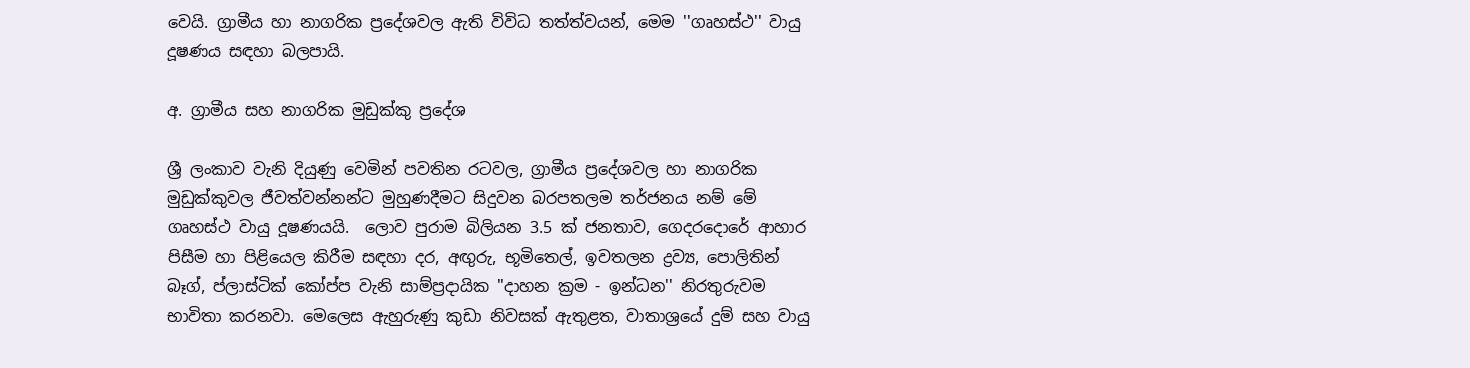වෙයි. ග්‍රාමීය හා නාගරික ප්‍රදේශවල ඇති විවිධ තත්ත්වයන්, මෙම ''ගෘහස්ථ'' වායු දූෂණය සඳහා බලපායි.

අ. ග්‍රාමීය සහ නාගරික මුඩුක්කු ප්‍රදේශ

ශ්‍රී ලංකාව වැනි දියුණු වෙමින් පවතින රටවල, ග්‍රාමීය ප්‍රදේශවල හා නාගරික මුඩුක්කුවල ජීවත්වන්නන්ට මුහුණදීමට සිදුවන බරපතලම තර්ජනය නම් මේ ගෘහස්ථ වායු දූෂණයයි.  ලොව පුරාම බිලියන 3.5 ක් ජනතාව, ගෙදරදොරේ ආහාර පිසීම හා පිළියෙල කිරීම සඳහා දර, අඟුරු, භූමිතෙල්, ඉවතලන ද්‍රව්‍ය, පොලිතින් බෑග්, ප්ලාස්ටික් කෝප්ප වැනි සාම්ප්‍රදායික ''දාහන ක්‍රම - ඉන්ධන'' නිරතුරුවම භාවිතා කරනවා. මෙලෙස ඇහුරුණු කුඩා නිවසක් ඇතුළත, වාතාශ්‍රයේ දුම් සහ වායු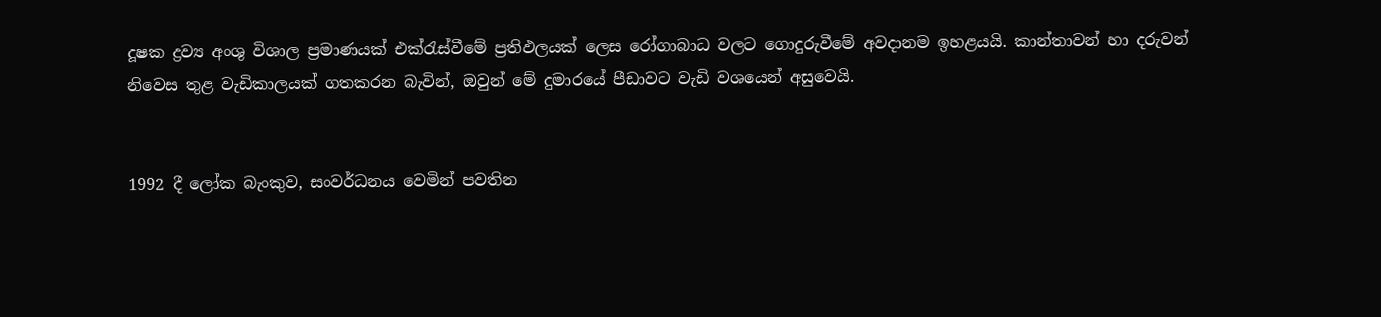දූෂක ද්‍රව්‍ය අංශු විශාල ප්‍රමාණයක් එක්රැස්වීමේ ප්‍රතිඵලයක් ලෙස රෝගාබාධ වලට ගොදුරුවීමේ අවදානම ඉහළයයි. කාන්තාවන් හා දරුවන් නිවෙස තුළ වැඩිකාලයක් ගතකරන බැවින්, ඔවුන් මේ දුමාරයේ පීඩාවට වැඩි වශයෙන් අසුවෙයි.


1992 දී ලෝක බැංකුව, සංවර්ධනය වෙමින් පවතින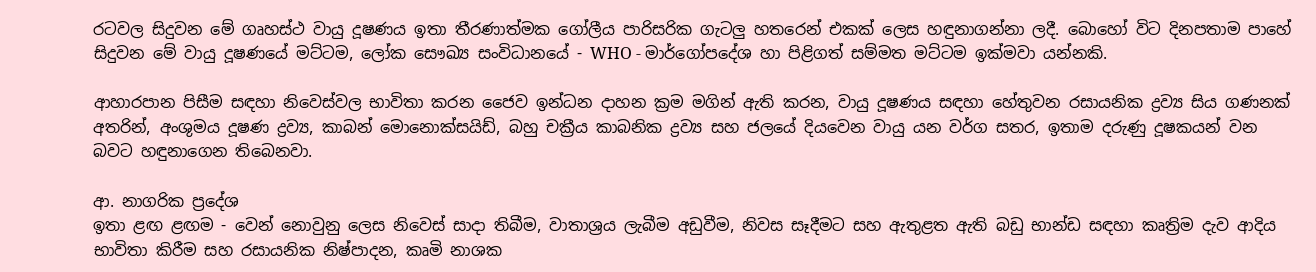රටවල සිදුවන මේ ගෘහස්ථ වායු දූෂණය ඉතා තීරණාත්මක ගෝලීය පාරිසරික ගැටලු හතරෙන් එකක් ලෙස හඳුනාගන්නා ලදී. බොහෝ විට දිනපතාම පාහේ සිදුවන මේ වායු දූෂණයේ මට්ටම, ලෝක සෞඛ්‍ය සංවිධානයේ - WHO - මාර්ගෝපදේශ හා පිළිගත් සම්මත මට්ටම ඉක්මවා යන්නකි.

ආහාරපාන පිසීම සඳහා නිවෙස්වල භාවිතා කරන ජෛව ඉන්ධන දාහන ක්‍රම මගින් ඇති කරන, වායු දූෂණය සඳහා හේතුවන රසායනික ද්‍රව්‍ය සිය ගණනක් අතරින්, අංශුමය දූෂණ ද්‍රව්‍ය, කාබන් මොනොක්සයිඩ්, බහු චක්‍රීය කාබනික ද්‍රව්‍ය සහ ජලයේ දියවෙන වායු යන වර්ග සතර, ඉතාම දරුණු දූෂකයන් වන බවට හඳුනාගෙන තිබෙනවා.

ආ. නාගරික ප්‍රදේශ
ඉතා ළඟ ළඟම - වෙන් නොවුනු ලෙස නිවෙස් සාදා තිබීම, වාතාශ්‍රය ලැබීම අඩුවීම, නිවස සෑදීමට සහ ඇතුළත ඇති බඩු භාන්ඩ සඳහා කෘත්‍රිම දැව ආදිය භාවිතා කිරීම සහ රසායනික නිෂ්පාදන, කෘමි නාශක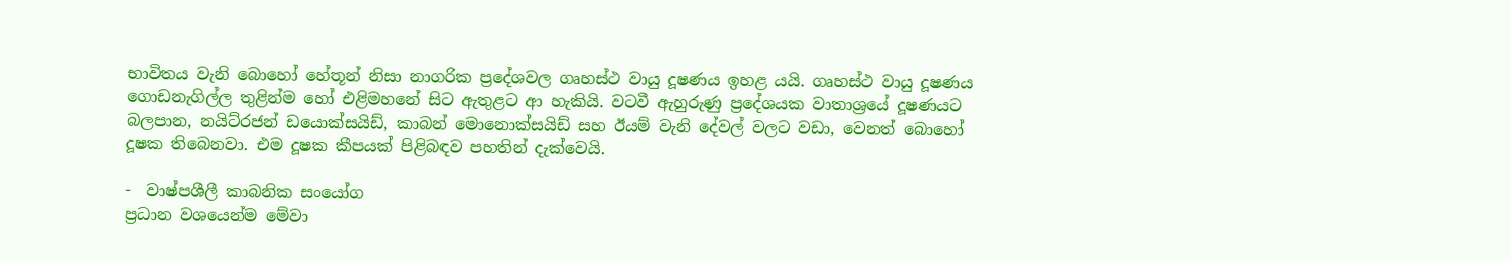භාවිතය වැනි බොහෝ හේතූන් නිසා නාගරික ප්‍රදේශවල ගෘහස්ථ වායු දූෂණය ඉහළ යයි. ගෘහස්ථ වායු දූෂණය ගොඩනැගිල්ල තුළින්ම හෝ එළිමහනේ සිට ඇතුළට ආ හැකියි. වටවී ඇහුරුණු ප්‍රදේශයක වාතාශ්‍රයේ දූෂණයට බලපාන, නයිට්රජන් ඩයොක්සයිඩ්, කාබන් මොනොක්සයිඩ් සහ ඊයම් වැනි දේවල් වලට වඩා, වෙනත් බොහෝ දූෂක තිබෙනවා. එම දූෂක කීපයක් පිළිබඳව පහතින් දැක්වෙයි.

-  වාෂ්පශීලී කාබනික සංයෝග
ප්‍රධාන වශයෙන්ම මේවා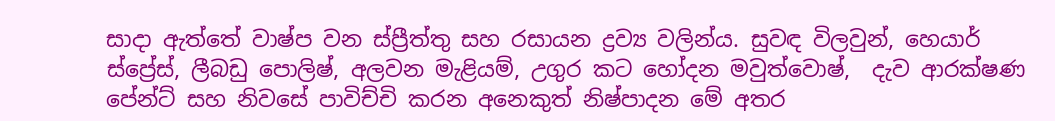සාදා ඇත්තේ වාෂ්ප වන ස්ප්‍රීත්තු සහ රසායන ද්‍රව්‍ය වලින්ය. සුවඳ විලවුන්, හෙයාර් ස්ප්‍රේස්, ලීබඩු පොලිෂ්, අලවන මැළියම්, උගුර කට හෝදන මවුත්වොෂ්,  දැව ආරක්ෂණ පේන්ට් සහ නිවසේ පාවිච්චි කරන අනෙකුත් නිෂ්පාදන මේ අතර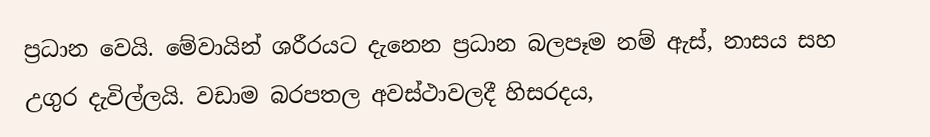ප්‍රධාන වෙයි. මේවායින් ශරීරයට දැනෙන ප්‍රධාන බලපෑම නම් ඇස්, නාසය සහ උගුර දැවිල්ලයි. වඩාම බරපතල අවස්ථාවලදී හිසරදය,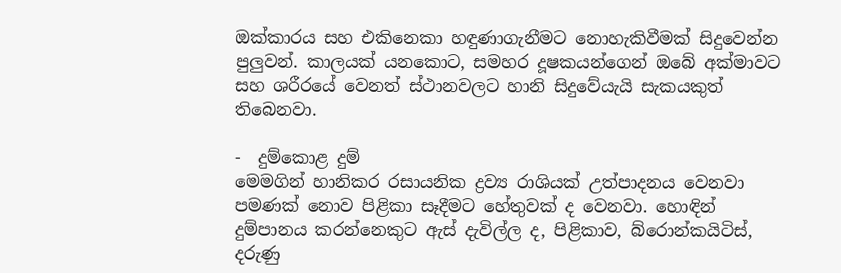ඔක්කාරය සහ එකිනෙකා හඳුණාගැනීමට නොහැකිවීමක් සිදුවෙන්න පුලුවන්. කාලයක් යනකොට, සමහර දූෂකයන්ගෙන් ඔබේ අක්මාවට සහ ශරීරයේ වෙනත් ස්ථානවලට හානි සිදුවේයැයි සැකයකුත් තිබෙනවා.

-  දුම්කොළ දුම්
මෙමගින් හානිකර රසායනික ද්‍රව්‍ය රාශියක් උත්පාදනය වෙනවා පමණක් නොව පිළිකා සෑදීමට හේතුවක් ද වෙනවා. හොඳින් දුම්පානය කරන්නෙකුට ඇස් දැවිල්ල ද, පිළිකාව, බ්රොන්කයිටිස්, දරුණු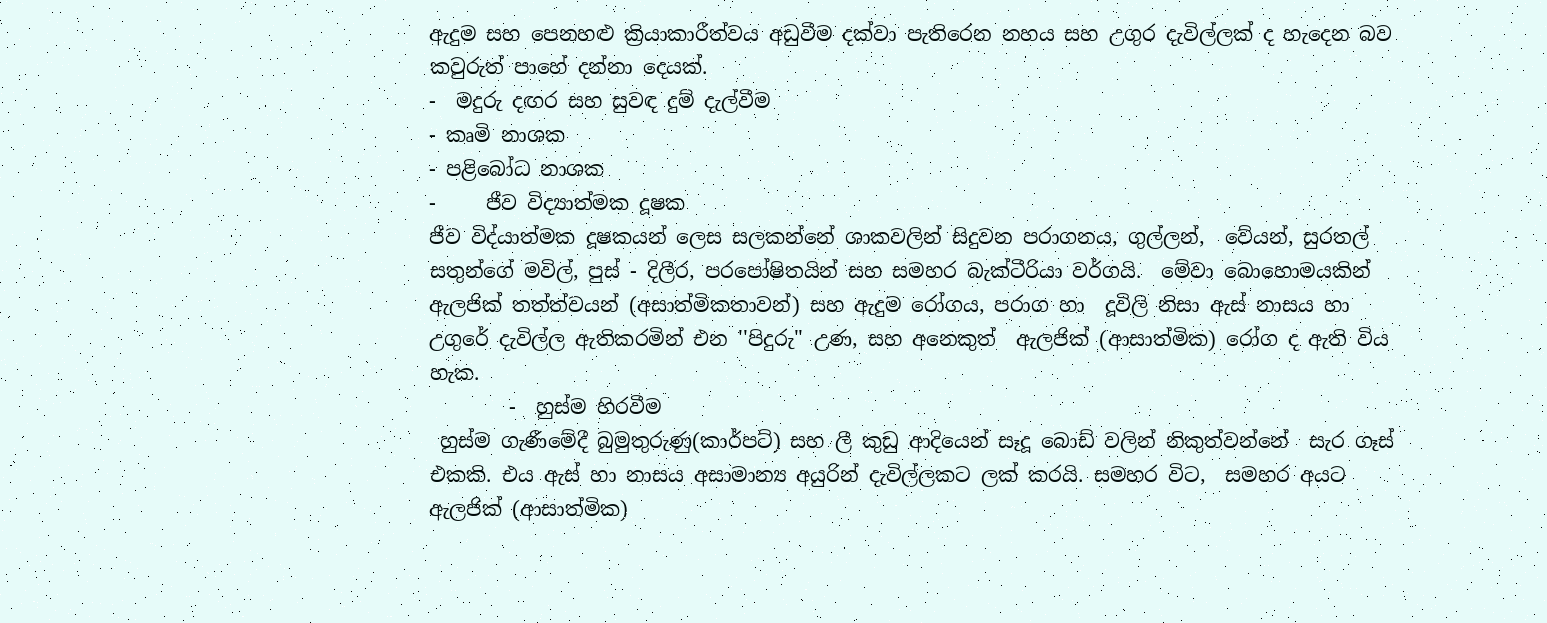ඇදුම සහ පෙනහළු ක්‍රියාකාරීත්වය අඩුවීම දක්වා පැතිරෙන නහය සහ උගුර දැවිල්ලක් ද හැදෙන බව කවුරුත් පාහේ දන්නා දෙයක්.
-  මදුරු දඟර සහ සුවඳ දුම් දැල්වීම
- කෘමි නාශක
- පළිබෝධ නාශක
-     ජීව විද්‍යාත්මක දූෂක
ජීව විද්යාත්මක දූෂකයන් ලෙස සලකන්නේ ශාකවලින් සිදුවන පරාගනය, ගුල්ලන්,  වේයන්, සුරතල් සතුන්ගේ මවිල්, පුස් - දිලීර, පරපෝෂිතයින් සහ සමහර බැක්ටීරියා වර්ගයි.  මේවා බොහොමයකින් ඇලජික් තත්ත්වයන් (අසාත්මිකතාවන්) සහ ඇදුම රෝගය, පරාග හා  දූවිලි නිසා ඇස් නාසය හා උගුරේ දැවිල්ල ඇතිකරමින් එන ''පිදුරු'' උණ, සහ අනෙකුත්  ඇලජික් (ආසාත්මික) රෝග ද ඇති විය හැක.
        -  හුස්ම හිරවීම
 හුස්ම ගැණීමේදී බුමුතුරුණු(කාර්පට්) සහ ලී කුඩු ආදියෙන් සෑදූ බොඩ් වලින් නිකුත්වන්නේ  සැර ගෑස් එකකි. එය ඇස් හා නාසය අසාමාන්‍ය අයුරින් දැවිල්ලකට ලක් කරයි. සමහර විට,  සමහර අයට ඇලජික් (ආසාත්මික)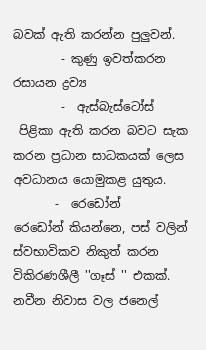බවක් ඇති කරන්න පුලුවන්.
        - කුණු ඉවත්කරන රසායන ද්‍රව්‍ය
        -  ඇස්බැස්ටෝස්
 පිළිකා ඇති කරන බවට සැක කරන ප්‍රධාන සාධකයක් ලෙස අවධානය යොමුකළ යුතුය.
       -  රෙඩෝන්
රෙඩෝන් කියන්නෙ, පස් වලින් ස්වභාවිකව නිකුත් කරන විකිරණශීලී ''ගෑස් '' එකක්. නවීන නිවාස වල ජනෙල්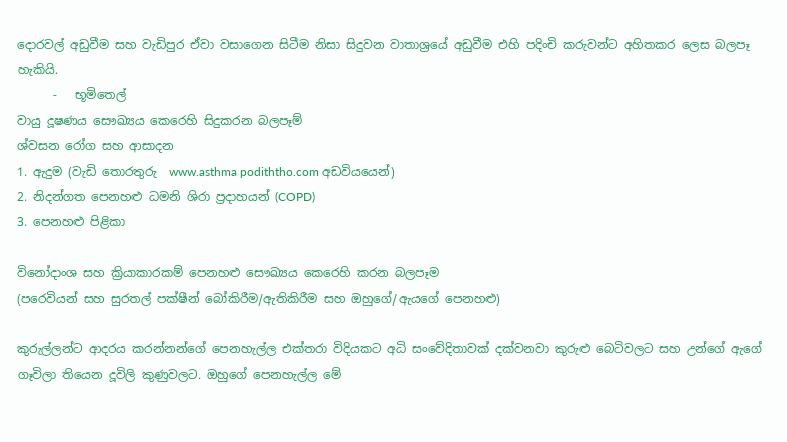දොරවල් අඩුවීම සහ වැඩිපුර ඒවා වසාගෙන සිටීම නිසා සිදුවන වාතාශ්‍රයේ අඩුවීම එහි පදිංචි කරුවන්ට අහිතකර ලෙස බලපෑ හැකියි.
      -   භූමිතෙල්
වායු දූෂණය සෞඛ්‍යය කෙරෙහි සිදුකරන බලපෑම්
ශ්වසන රෝග සහ ආසාදන
1. ඇදුම (වැඩි තොරතුරු  www.asthma podiththo.com අඩවියයෙන්)
2. නිදන්ගත පෙනහළු ධමනි ශිරා ප්‍රදාහයන් (COPD)
3. පෙනහළු පිළිකා

විනෝදාංශ සහ ක්‍රියාකාරකම් පෙනහළු සෞඛ්‍යය කෙරෙහි කරන බලපෑම
(පරෙවියන් සහ සුරතල් පක්ෂීන් බෝකිරීම/ඇතිකිරීම සහ ඔහුගේ/ඇයගේ පෙනහළු)

කුරුල්ලන්ට ආදරය කරන්නන්ගේ පෙනහැල්ල එක්තරා විදියකට අධි සංවේදිතාවක් දක්වනවා කුරුළු බෙටිවලට සහ උන්ගේ ඇගේ ගෑවිලා තියෙන දූවිලි කුණුවලට. ඔහුගේ පෙනහැල්ල මේ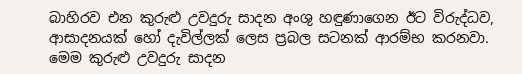බාහිරව එන කුරුළු උවදුරු සාදන අංශු හඳුණාගෙන ඊට විරුද්ධව, ආසාදනයක් හෝ දැවිල්ලක් ලෙස ප්‍රබල සටනක් ආරම්භ කරනවා. මෙම කුරුළු උවදුරු සාදන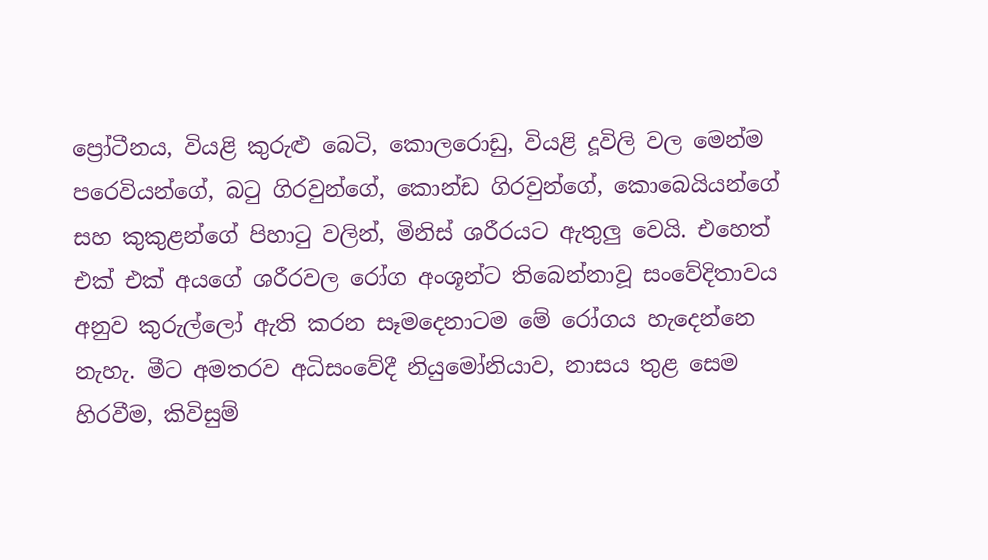ප්‍රෝටීනය, වියළි කුරුළු බෙටි, කොලරොඩු, වියළි දූවිලි වල මෙන්ම පරෙවියන්ගේ, බටු ගිරවුන්ගේ, කොන්ඩ ගිරවුන්ගේ, කොබෙයියන්ගේ සහ කුකුළන්ගේ පිහාටු වලින්, මිනිස් ශරීරයට ඇතුලු වෙයි. එහෙත් එක් එක් අයගේ ශරීරවල රෝග අංශූන්ට තිබෙන්නාවූ සංවේදිතාවය අනුව කුරුල්ලෝ ඇති කරන සෑමදෙනාටම මේ රෝගය හැදෙන්නෙ නැහැ. මීට අමතරව අධිසංවේදී නියුමෝනියාව, නාසය තුළ සෙම හිරවීම, කිවිසුම්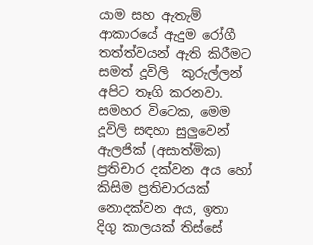යාම සහ ඇතැම් ආකාරයේ ඇදුම රෝගී තත්ත්වයන් ඇති කිරීමට සමත් දූවිලි  කුරුල්ලන් අපිට තෑගි කරනවා. සමහර විටෙක, මෙම දූවිලි සඳහා සුලුවෙන් ඇලජික් (අසාත්මික) ප්‍රතිචාර දක්වන අය හෝ කිසිම ප්‍රතිචාරයක් නොදක්වන අය, ඉතා දිගු කාලයක් තිස්සේ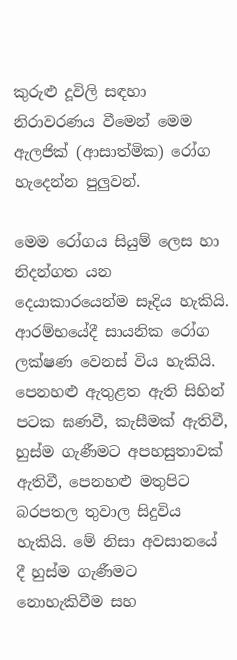කුරුළු දූවිලි සඳහා නිරාවරණය වීමෙන් මෙම ඇලජික් (ආසාත්මික) රෝග හැදෙන්න පුලුවන්.

මෙම රෝගය සියුම් ලෙස හා නිදන්ගත යන දෙයාකාරයෙන්ම සෑදිය හැකියි.  ආරම්භයේදී සායනික රෝග ලක්ෂණ වෙනස් විය හැකියි. පෙනහළු ඇතුළත ඇති සිහින් පටක ඝණවී, කැසීමක් ඇතිවී, හුස්ම ගැණීමට අපහසුතාවක් ඇතිවී, පෙනහළු මතුපිට බරපතල තුවාල සිදුවිය හැකියි. මේ නිසා අවසානයේ දී හුස්ම ගැණීමට නොහැකිවීම සහ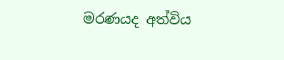මරණයද අත්විය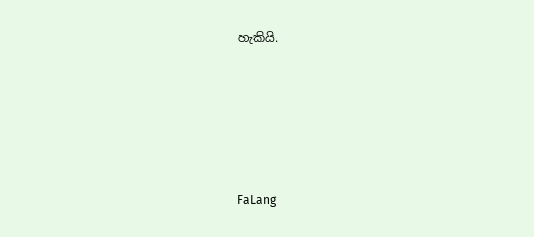හැකියි.






FaLang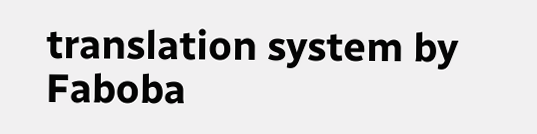translation system by Faboba